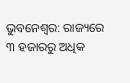ଭୁବନେଶ୍ବର: ରାଜ୍ୟରେ ୩ ହଜାରରୁ ଅଧିକ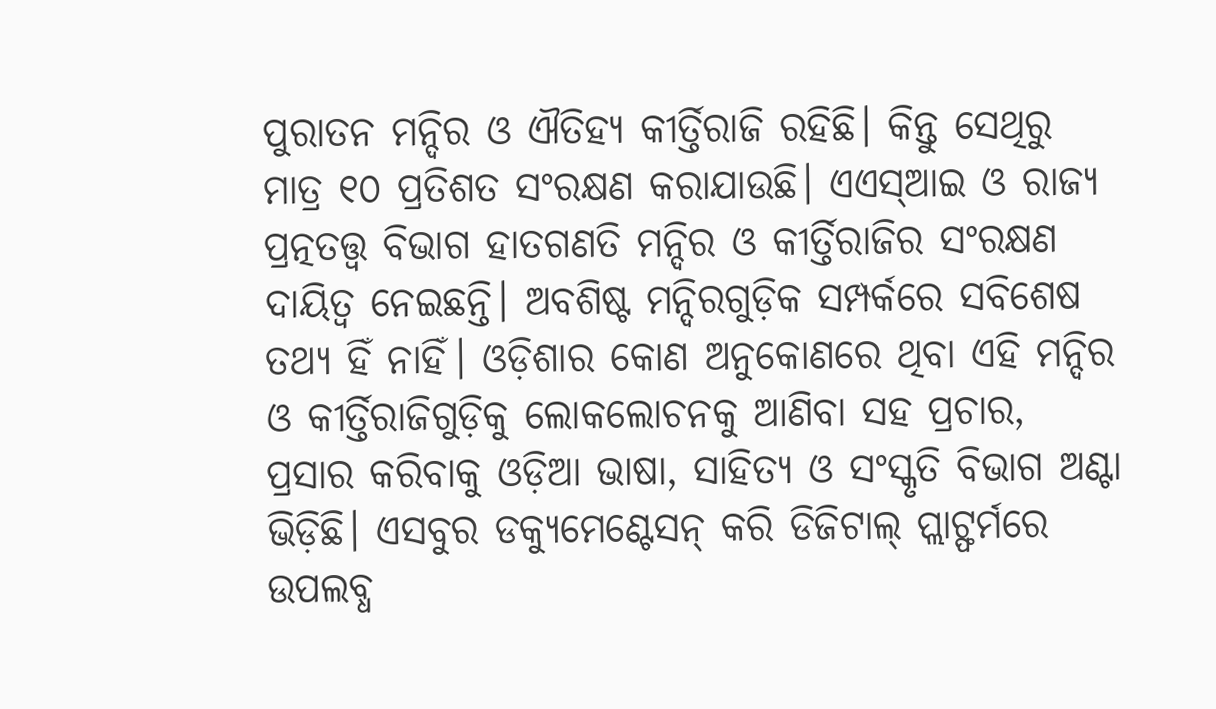ପୁରାତନ ମନ୍ଦିର ଓ ଐତିହ୍ୟ କୀର୍ତ୍ତିରାଜି ରହିଛି। କିନ୍ତୁ ସେଥିରୁ ମାତ୍ର ୧୦ ପ୍ରତିଶତ ସଂରକ୍ଷଣ କରାଯାଉଛି। ଏଏସ୍ଆଇ ଓ ରାଜ୍ୟ ପ୍ରତ୍ନତତ୍ତ୍ବ ବିଭାଗ ହାତଗଣତି ମନ୍ଦିର ଓ କୀର୍ତ୍ତିରାଜିର ସଂରକ୍ଷଣ ଦାୟିତ୍ବ ନେଇଛନ୍ତି। ଅବଶିଷ୍ଟ ମନ୍ଦିରଗୁଡ଼ିକ ସମ୍ପର୍କରେ ସବିଶେଷ ତଥ୍ୟ ହିଁ ନାହିଁ। ଓଡ଼ିଶାର କୋଣ ଅନୁକୋଣରେ ଥିବା ଏହି ମନ୍ଦିର ଓ କୀର୍ତ୍ତିରାଜିଗୁଡ଼ିକୁ ଲୋକଲୋଚନକୁ ଆଣିବା ସହ ପ୍ରଚାର, ପ୍ରସାର କରିବାକୁ ଓଡ଼ିଆ ଭାଷା, ସାହିତ୍ୟ ଓ ସଂସ୍କୃତି ବିଭାଗ ଅଣ୍ଟା ଭିଡ଼ିଛି। ଏସବୁର ଡକ୍ୟୁମେଣ୍ଟେସନ୍ କରି ଡିଜିଟାଲ୍ ପ୍ଲାଟ୍ଫର୍ମରେ ଉପଲବ୍ଧ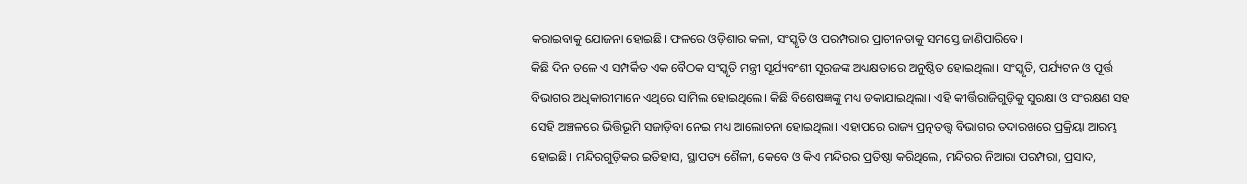କରାଇବାକୁ ଯୋଜନା ହୋଇଛି। ଫଳରେ ଓଡ଼ିଶାର କଳା, ସଂସ୍କୃତି ଓ ପରମ୍ପରାର ପ୍ରାଚୀନତାକୁ ସମସ୍ତେ ଜାଣିପାରିବେ।
କିଛି ଦିନ ତଳେ ଏ ସମ୍ପର୍କିତ ଏକ ବୈଠକ ସଂସ୍କୃତି ମନ୍ତ୍ରୀ ସୂର୍ଯ୍ୟବଂଶୀ ସୂରଜଙ୍କ ଅଧ୍ୟକ୍ଷତାରେ ଅନୁଷ୍ଠିତ ହୋଇଥିଲା। ସଂସ୍କୃତି, ପର୍ଯ୍ୟଟନ ଓ ପୂର୍ତ୍ତ ବିଭାଗର ଅଧିକାରୀମାନେ ଏଥିରେ ସାମିଲ ହୋଇଥିଲେ। କିଛି ବିଶେଷଜ୍ଞଙ୍କୁ ମଧ୍ୟ ଡକାଯାଇଥିଲା। ଏହି କୀର୍ତ୍ତିରାଜିଗୁଡ଼ିକୁ ସୁରକ୍ଷା ଓ ସଂରକ୍ଷଣ ସହ ସେହି ଅଞ୍ଚଳରେ ଭିତ୍ତିଭୂମି ସଜାଡ଼ିବା ନେଇ ମଧ୍ୟ ଆଲୋଚନା ହୋଇଥିଲା। ଏହାପରେ ରାଜ୍ୟ ପ୍ରତ୍ନତତ୍ତ୍ବ ବିଭାଗର ତଦାରଖରେ ପ୍ରକ୍ରିୟା ଆରମ୍ଭ ହୋଇଛି। ମନ୍ଦିରଗୁଡ଼ିକର ଇତିହାସ, ସ୍ଥାପତ୍ୟ ଶୈଳୀ, କେବେ ଓ କିଏ ମନ୍ଦିରର ପ୍ରତିଷ୍ଠା କରିଥିଲେ, ମନ୍ଦିରର ନିଆରା ପରମ୍ପରା, ପ୍ରସାଦ,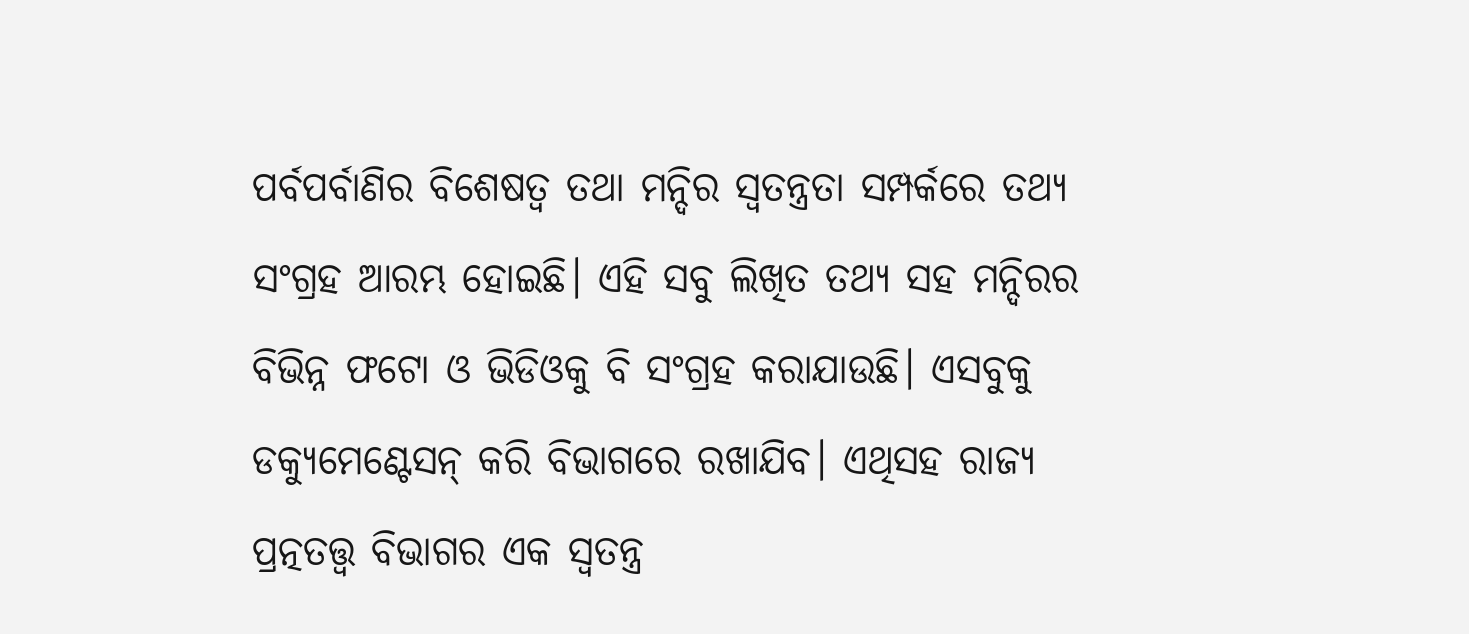ପର୍ବପର୍ବାଣିର ବିଶେଷତ୍ବ ତଥା ମନ୍ଦିର ସ୍ବତନ୍ତ୍ରତା ସମ୍ପର୍କରେ ତଥ୍ୟ ସଂଗ୍ରହ ଆରମ୍ଭ ହୋଇଛି। ଏହି ସବୁ ଲିଖିତ ତଥ୍ୟ ସହ ମନ୍ଦିରର ବିଭିନ୍ନ ଫଟୋ ଓ ଭିଡିଓକୁ ବି ସଂଗ୍ରହ କରାଯାଉଛି। ଏସବୁକୁ ଡକ୍ୟୁମେଣ୍ଟେସନ୍ କରି ବିଭାଗରେ ରଖାଯିବ। ଏଥିସହ ରାଜ୍ୟ ପ୍ରତ୍ନତତ୍ତ୍ବ ବିଭାଗର ଏକ ସ୍ବତନ୍ତ୍ର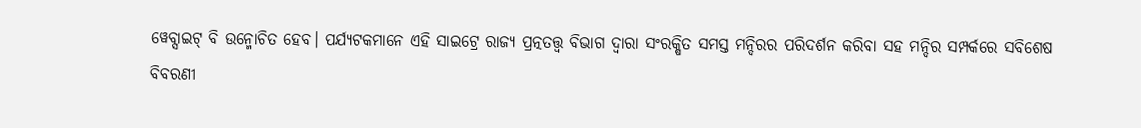ୱେବ୍ସାଇଟ୍ ବି ଉନ୍ମୋଚିତ ହେବ। ପର୍ଯ୍ୟଟକମାନେ ଏହି ସାଇଟ୍ରେ ରାଜ୍ୟ ପ୍ରତ୍ନତତ୍ତ୍ବ ବିଭାଗ ଦ୍ବାରା ସଂରକ୍ଷିତ ସମସ୍ତ ମନ୍ଦିରର ପରିଦର୍ଶନ କରିବା ସହ ମନ୍ଦିର ସମ୍ପର୍କରେ ସବିଶେଷ ବିବରଣୀ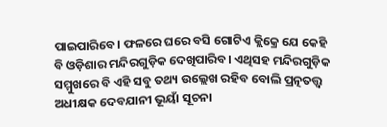ପାଇପାରିବେ। ଫଳରେ ଘରେ ବସି ଗୋଟିଏ କ୍ଲିକ୍ରେ ଯେ କେହି ବି ଓଡ଼ିଶାର ମନ୍ଦିରଗୁଡ଼ିକ ଦେଖିପାରିବ। ଏଥିସହ ମନ୍ଦିରଗୁଡ଼ିକ ସମ୍ମୁଖରେ ବି ଏହି ସବୁ ତଥ୍ୟ ଉଲ୍ଲେଖ ରହିବ ବୋଲି ପ୍ରତ୍ନତତ୍ତ୍ବ ଅଧୀକ୍ଷକ ଦେବଯାନୀ ଭୂୟାଁ ସୂଚନା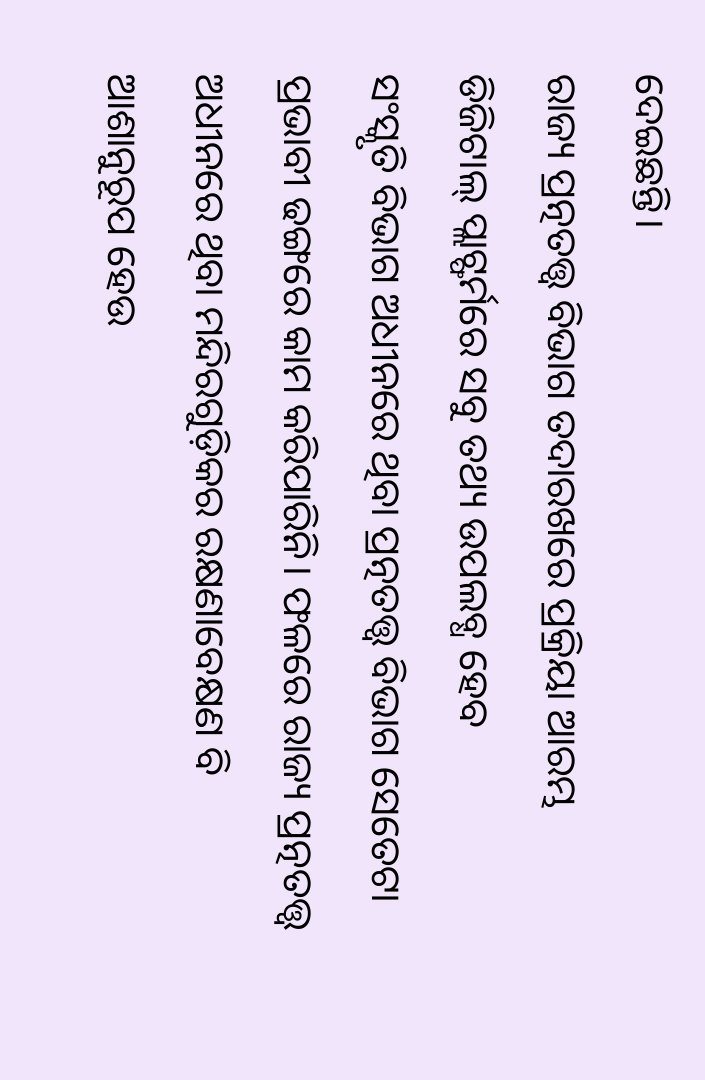ଦେଇଛନ୍ତି।
ରାଜ୍ୟ ପ୍ରତ୍ନତତ୍ତ୍ବ ବିଭାଗ ତଦାରଖରେ ପ୍ରକ୍ରିୟା ଆରମ୍ଭ
ଡିଜିଟାଲ୍ ପ୍ଲାଟ୍ଫର୍ମରେ ସବୁ ତଥ୍ୟ ଉପଲବ୍ଧ ହେବ
ସଂସ୍କୃତି ବିଭାଗ ଅଧୀନରେ ଥିବା ପ୍ରତ୍ନତତ୍ତ୍ବ ବିଭାଗ ସେତେଟା ପ୍ରଭାବୀ ଢଙ୍ଗରେ କାମ କରିପାରିନି। ଫଳରେ ରାଜ୍ୟ ପ୍ରତ୍ନତତ୍ତ୍ବ ଅଧୀନରେ ଥିବା ମନ୍ଦିରଗୁଡ଼ିକର ରକ୍ଷଣାବେକ୍ଷଣ ବି ଆଶାନୁରୂପ ହେଉ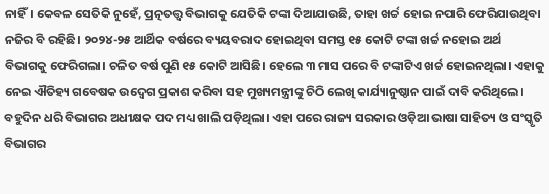ନାହିଁ। କେବଳ ସେତିକି ନୁହେଁ, ପ୍ରତ୍ନତତ୍ତ୍ବ ବିଭାଗକୁ ଯେତିକି ଟଙ୍କା ଦିଆଯାଉଛି, ତାହା ଖର୍ଚ୍ଚ ହୋଇ ନପାରି ଫେରିଯାଉଥିବା ନଜିର ବି ରହିଛି। ୨୦୨୪-୨୫ ଆର୍ଥିକ ବର୍ଷରେ ବ୍ୟୟବରାଦ ହୋଇଥିବା ସମସ୍ତ ୧୫ କୋଟି ଟଙ୍କା ଖର୍ଚ୍ଚ ନହୋଇ ଅର୍ଥ ବିଭାଗକୁ ଫେରିଗଲା। ଚଳିତ ବର୍ଷ ପୁଣି ୧୫ କୋଟି ଆସିଛି। ହେଲେ ୩ ମାସ ପରେ ବି ଟଙ୍କାଟିଏ ଖର୍ଚ୍ଚ ହୋଇନଥିଲା। ଏହାକୁ ନେଇ ଐତିହ୍ୟ ଗବେଷକ ଉଦ୍ବେଗ ପ୍ରକାଶ କରିବା ସହ ମୁଖ୍ୟମନ୍ତ୍ରୀଙ୍କୁ ଚିଠି ଲେଖି କାର୍ଯ୍ୟାନୁଷ୍ଠାନ ପାଇଁ ଦାବି କରିଥିଲେ। ବହୁଦିନ ଧରି ବିଭାଗର ଅଧୀକ୍ଷକ ପଦ ମଧ୍ୟ ଖାଲି ପଡ଼ିଥିଲା। ଏହା ପରେ ରାଜ୍ୟ ସରକାର ଓଡ଼ିଆ ଭାଷା ସାହିତ୍ୟ ଓ ସଂସ୍କୃତି ବିଭାଗର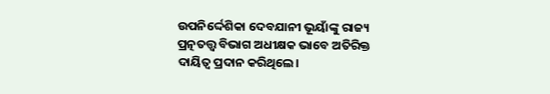ଉପନିର୍ଦ୍ଦେଶିକା ଦେବଯାନୀ ଭୂୟାଁଙ୍କୁ ରାଜ୍ୟ ପ୍ରତ୍ନତତ୍ତ୍ୱ ବିଭାଗ ଅଧୀକ୍ଷକ ଭାବେ ଅତିରିକ୍ତ ଦାୟିତ୍ୱ ପ୍ରଦାନ କରିଥିଲେ।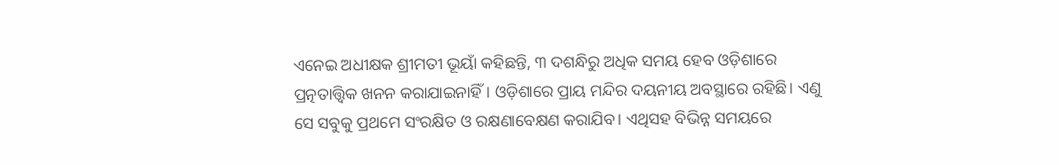ଏନେଇ ଅଧୀକ୍ଷକ ଶ୍ରୀମତୀ ଭୂୟାଁ କହିଛନ୍ତି, ୩ ଦଶନ୍ଧିରୁ ଅଧିକ ସମୟ ହେବ ଓଡ଼ିଶାରେ ପ୍ରତ୍ନତାତ୍ତ୍ବିକ ଖନନ କରାଯାଇନାହିଁ। ଓଡ଼ିଶାରେ ପ୍ରାୟ ମନ୍ଦିର ଦୟନୀୟ ଅବସ୍ଥାରେ ରହିଛି। ଏଣୁ ସେ ସବୁକୁ ପ୍ରଥମେ ସଂରକ୍ଷିତ ଓ ରକ୍ଷଣାବେକ୍ଷଣ କରାଯିବ। ଏଥିସହ ବିଭିନ୍ନ ସମୟରେ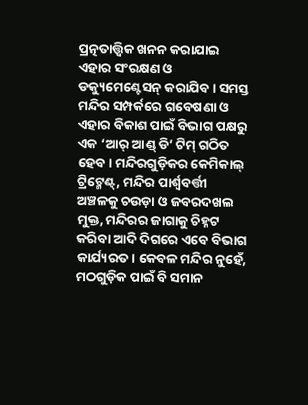ପ୍ରତ୍ନତାତ୍ତ୍ବିକ ଖନନ କରାଯାଇ ଏହାର ସଂରକ୍ଷଣ ଓ ଡକ୍ୟୁମେଣ୍ଟେସନ୍ କରାଯିବ। ସମସ୍ତ ମନ୍ଦିର ସମ୍ପର୍କରେ ଗବେଷଣା ଓ ଏହାର ବିକାଶ ପାଇଁ ବିଭାଗ ପକ୍ଷରୁ ଏକ ‘ଆର୍ ଆଣ୍ଡ୍ ଡି’ ଟିମ୍ ଗଠିତ ହେବ। ମନ୍ଦିରଗୁଡ଼ିକର କେମିକାଲ୍ ଟ୍ରିଟ୍ମେଣ୍ଟ୍, ମନ୍ଦିର ପାର୍ଶ୍ବବର୍ତ୍ତୀ ଅଞ୍ଚଳକୁ ଚଉଡ଼ା ଓ ଜବରଦଖଲ ମୁକ୍ତ, ମନ୍ଦିରର ଜାଗାକୁ ଚିହ୍ନଟ କରିବା ଆଦି ଦିଗରେ ଏବେ ବିଭାଗ କାର୍ଯ୍ୟରତ। କେବଳ ମନ୍ଦିର ନୁହେଁ, ମଠଗୁଡ଼ିକ ପାଇଁ ବି ସମାନ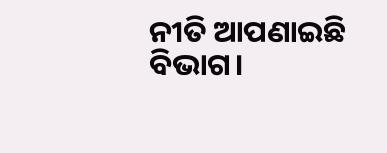ନୀତି ଆପଣାଇଛି ବିଭାଗ।